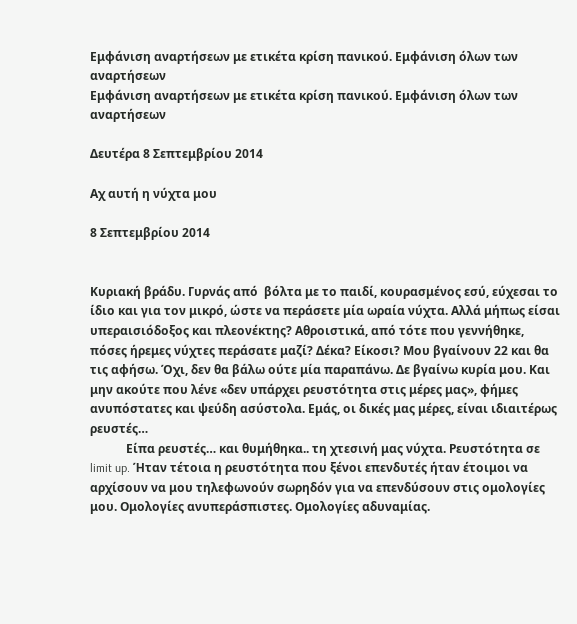Εμφάνιση αναρτήσεων με ετικέτα κρίση πανικού. Εμφάνιση όλων των αναρτήσεων
Εμφάνιση αναρτήσεων με ετικέτα κρίση πανικού. Εμφάνιση όλων των αναρτήσεων

Δευτέρα 8 Σεπτεμβρίου 2014

Αχ αυτή η νύχτα μου

8 Σεπτεμβρίου 2014


Κυριακή βράδυ. Γυρνάς από  βόλτα με το παιδί, κουρασμένος εσύ, εύχεσαι το ίδιο και για τον μικρό, ώστε να περάσετε μία ωραία νύχτα. Αλλά μήπως είσαι υπεραισιόδοξος και πλεονέκτης? Αθροιστικά, από τότε που γεννήθηκε, πόσες ήρεμες νύχτες περάσατε μαζί? Δέκα? Είκοσι? Μου βγαίνουν 22 και θα τις αφήσω. Όχι, δεν θα βάλω ούτε μία παραπάνω. Δε βγαίνω κυρία μου. Και μην ακούτε που λένε «δεν υπάρχει ρευστότητα στις μέρες μας», φήμες ανυπόστατες και ψεύδη ασύστολα. Εμάς, οι δικές μας μέρες, είναι ιδιαιτέρως ρευστές…
            Είπα ρευστές… και θυμήθηκα.. τη χτεσινή μας νύχτα. Ρευστότητα σε limit up. Ήταν τέτοια η ρευστότητα που ξένοι επενδυτές ήταν έτοιμοι να αρχίσουν να μου τηλεφωνούν σωρηδόν για να επενδύσουν στις ομολογίες μου. Ομολογίες ανυπεράσπιστες. Ομολογίες αδυναμίας.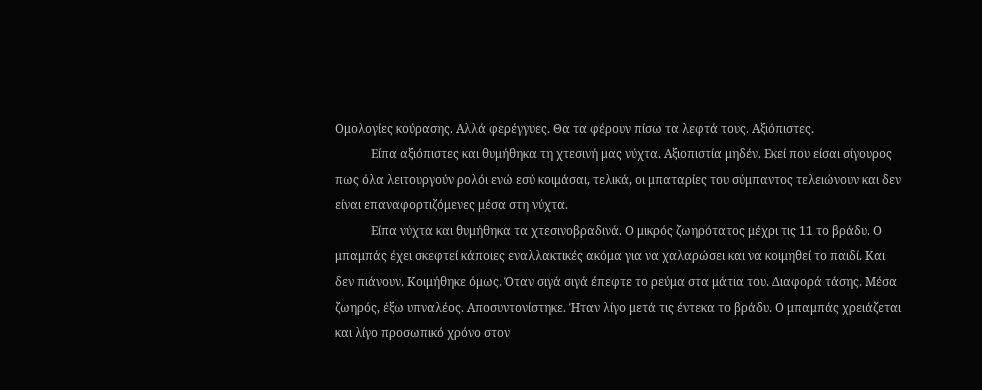Ομολογίες κούρασης. Αλλά φερέγγυες. Θα τα φέρουν πίσω τα λεφτά τους. Αξιόπιστες.
            Είπα αξιόπιστες και θυμήθηκα τη χτεσινή μας νύχτα. Αξιοπιστία μηδέν. Εκεί που είσαι σίγουρος πως όλα λειτουργούν ρολόι ενώ εσύ κοιμάσαι, τελικά, οι μπαταρίες του σύμπαντος τελειώνουν και δεν είναι επαναφορτιζόμενες μέσα στη νύχτα.
            Είπα νύχτα και θυμήθηκα τα χτεσινοβραδινά. Ο μικρός ζωηρότατος μέχρι τις 11 το βράδυ. Ο μπαμπάς έχει σκεφτεί κάποιες εναλλακτικές ακόμα για να χαλαρώσει και να κοιμηθεί το παιδί. Και δεν πιάνουν. Κοιμήθηκε όμως. Όταν σιγά σιγά έπεφτε το ρεύμα στα μάτια του. Διαφορά τάσης. Μέσα ζωηρός, έξω υπναλέος. Αποσυντονίστηκε. Ήταν λίγο μετά τις έντεκα το βράδυ. Ο μπαμπάς χρειάζεται και λίγο προσωπικό χρόνο στον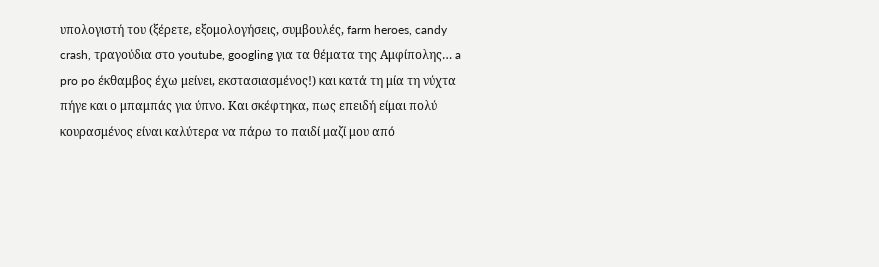υπολογιστή του (ξέρετε, εξομολογήσεις, συμβουλές, farm heroes, candy crash, τραγούδια στο youtube, googling για τα θέματα της Αμφίπολης… a pro po έκθαμβος έχω μείνει, εκστασιασμένος!) και κατά τη μία τη νύχτα πήγε και ο μπαμπάς για ύπνο. Και σκέφτηκα, πως επειδή είμαι πολύ κουρασμένος είναι καλύτερα να πάρω το παιδί μαζί μου από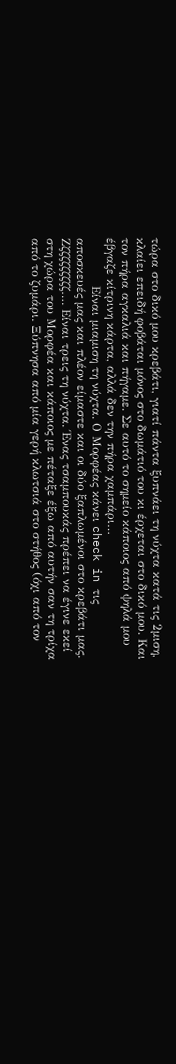τώρα στο δικό μου κρεβάτι, γιατί πάντα ξυπνάει τη νύχτα κατά τις 2μιση, κλαίει επειδή φοβάται μόνος στο δωμάτιό του κι έρχεται στο δικό μου. Και τον πήρα αγκαλιά και πήγαμε. Σε αυτό το σημείο κάποιος από ψηλά μου έβγαζε κίτρινη κάρτα, αλλά δεν την πήρα χαμπάρι…
            Είναι μιαμιση τη νύχτα. Ο Μορφέας κάνει check in τις αποσκευές μας και πλέον είμαστε και οι δύο ξαπλωμένοι στο κρεβάτι μας. Ζζζζζζζζζζ…. Είναι τρεις τη νύχτα. Ένας τσαμπουκάς πρέπει να έγινε εκεί στη χώρα του Μορφέα και κάποιος με πέταξε έξω από αυτήν σαν τη τρίχα από το ζυμάρι. Ξύπνησα από μία γερή κλωτσιά στο στήθος (όχι από τον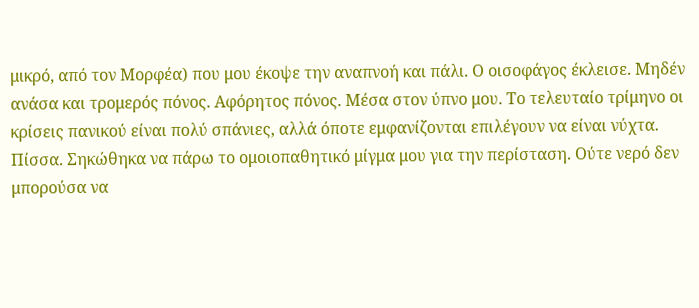μικρό, από τον Μορφέα) που μου έκοψε την αναπνοή και πάλι. Ο οισοφάγος έκλεισε. Μηδέν ανάσα και τρομερός πόνος. Αφόρητος πόνος. Μέσα στον ύπνο μου. Το τελευταίο τρίμηνο οι κρίσεις πανικού είναι πολύ σπάνιες, αλλά όποτε εμφανίζονται επιλέγουν να είναι νύχτα. Πίσσα. Σηκώθηκα να πάρω το ομοιοπαθητικό μίγμα μου για την περίσταση. Ούτε νερό δεν μπορούσα να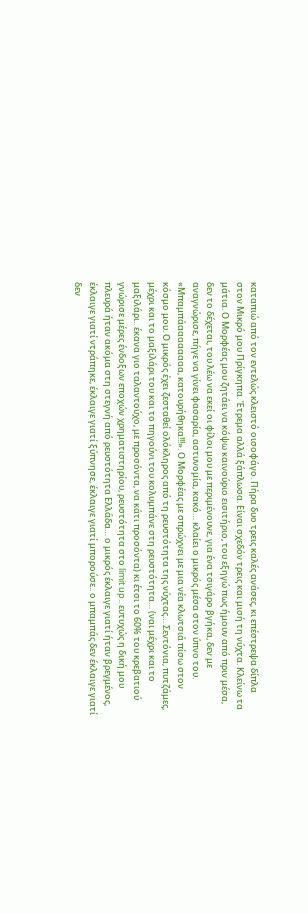καταπιώ από τον εντελώς κλειστό οισοφάγο. Πήρα δυο τρεις καλές ανάσες, κι επέστρεψα δίπλα στον Μικρό μου Πρίγκηπα. Έτρεμα αλλά ξάπλωσα. Είναι σχεδόν τρεις και μισή τη νύχτα. Κλείνω τα μάτια. Ο Μορφέας μου ζητάει να κόψω καινούριο εισιτήριο, του εξηγώ πως ήμουν από πριν μέσα, δεν το δέχεται, του λέω να εκεί οι φίλοι μου με περιμένουνε, για ένα τσιγάρο βγήκα, δεν με αναγνώρισε, πήγε να γίνει φασαρία, αστυνομία, κακό… κλαίει ο μικρός μέσα στον ύπνο του. «Μπαμπάαααααααα, κατουρήθηκα!!!». Ο Μορφέας με σπρώχνει με μια νέα κλωτσιά πίσω στον κόσμο μου. Ο μικρός έχει ζεσταθεί ολόκληρος από τη ρευστότητα της νύχτας… Σεντόνια, πυτζάμες, μέχρι και το μαξιλάρι του και το πηγούνι του κολυμπάνε στη ρευστότητα… (ναι μέχρι και το μαξιλάρι.. έκανα γιο ταλαντούχο, με προσόντα, να κάτι προσόντα) κι έτσι το 60% του κρεβατιού γνώρισε μέρες ένδοξων εποχών χρηματιστηρίου, ρευστότητα στο limit up.. ευτυχώς η δική μου πλευρά ήταν ακόμα στη στεγνή από ρευστότητα Ελλάδα… ο μικρός έκλαιγε γιατί ήταν βρεγμένος, έκλαιγε γιατί ντράπηκε, έκλαιγε γιατί ξύπνησε, έκλαιγε γιατί μπορούσε.. ο μπαμπάς δεν έκλαιγε γιατί δεν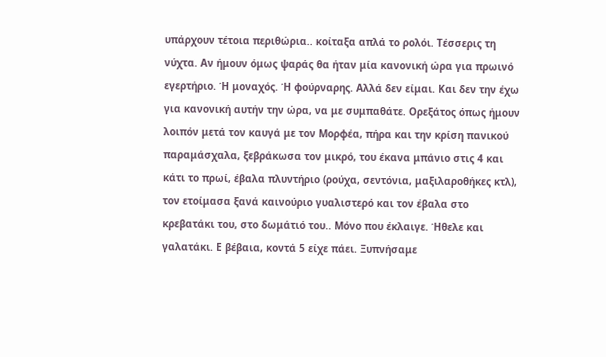υπάρχουν τέτοια περιθώρια.. κοίταξα απλά το ρολόι. Τέσσερις τη νύχτα. Αν ήμουν όμως ψαράς θα ήταν μία κανονική ώρα για πρωινό εγερτήριο. Ή μοναχός. Ή φούρναρης. Αλλά δεν είμαι. Και δεν την έχω για κανονική αυτήν την ώρα, να με συμπαθάτε. Ορεξάτος όπως ήμουν λοιπόν μετά τον καυγά με τον Μορφέα, πήρα και την κρίση πανικού παραμάσχαλα, ξεβράκωσα τον μικρό, του έκανα μπάνιο στις 4 και κάτι το πρωί, έβαλα πλυντήριο (ρούχα, σεντόνια, μαξιλαροθήκες κτλ), τον ετοίμασα ξανά καινούριο γυαλιστερό και τον έβαλα στο κρεβατάκι του, στο δωμάτιό του.. Μόνο που έκλαιγε. Ήθελε και γαλατάκι. Ε βέβαια, κοντά 5 είχε πάει. Ξυπνήσαμε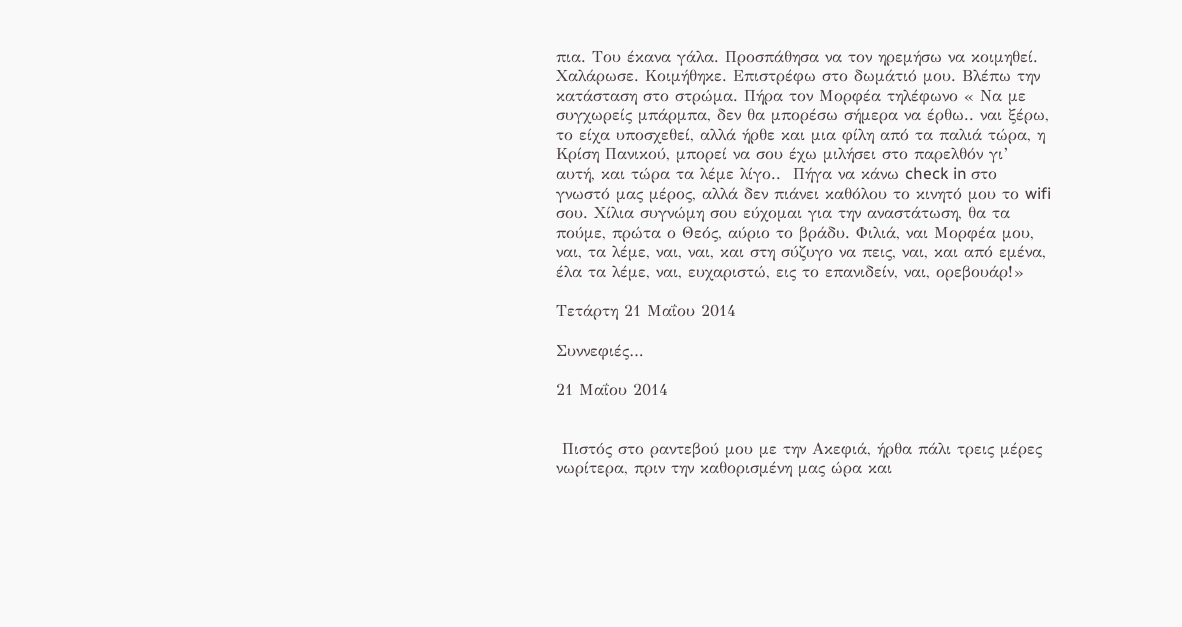πια. Του έκανα γάλα. Προσπάθησα να τον ηρεμήσω να κοιμηθεί. Χαλάρωσε. Κοιμήθηκε. Επιστρέφω στο δωμάτιό μου. Βλέπω την κατάσταση στο στρώμα. Πήρα τον Μορφέα τηλέφωνο « Να με συγχωρείς μπάρμπα, δεν θα μπορέσω σήμερα να έρθω.. ναι ξέρω, το είχα υποσχεθεί, αλλά ήρθε και μια φίλη από τα παλιά τώρα, η Κρίση Πανικού, μπορεί να σου έχω μιλήσει στο παρελθόν γι’ αυτή, και τώρα τα λέμε λίγο..  Πήγα να κάνω check in στο γνωστό μας μέρος, αλλά δεν πιάνει καθόλου το κινητό μου το wifi σου. Χίλια συγνώμη σου εύχομαι για την αναστάτωση, θα τα πούμε, πρώτα ο Θεός, αύριο το βράδυ. Φιλιά, ναι Μορφέα μου, ναι, τα λέμε, ναι, ναι, και στη σύζυγο να πεις, ναι, και από εμένα, έλα τα λέμε, ναι, ευχαριστώ, εις το επανιδείν, ναι, ορεβουάρ!»

Τετάρτη 21 Μαΐου 2014

Συννεφιές…

21 Μαΐου 2014


 Πιστός στο ραντεβού μου με την Ακεφιά, ήρθα πάλι τρεις μέρες νωρίτερα, πριν την καθορισμένη μας ώρα και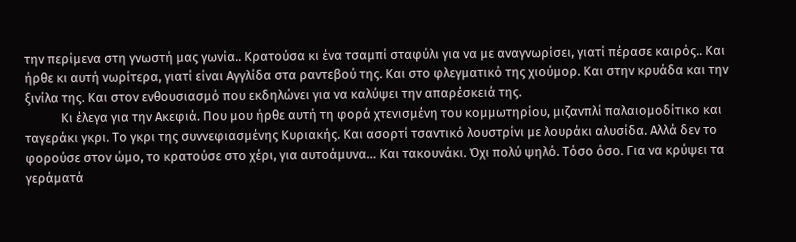την περίμενα στη γνωστή μας γωνία.. Κρατούσα κι ένα τσαμπί σταφύλι για να με αναγνωρίσει, γιατί πέρασε καιρός.. Και ήρθε κι αυτή νωρίτερα, γιατί είναι Αγγλίδα στα ραντεβού της. Και στο φλεγματικό της χιούμορ. Και στην κρυάδα και την ξινίλα της. Και στον ενθουσιασμό που εκδηλώνει για να καλύψει την απαρέσκειά της.
            Κι έλεγα για την Ακεφιά. Που μου ήρθε αυτή τη φορά χτενισμένη του κομμωτηρίου, μιζανπλί παλαιομοδίτικο και ταγεράκι γκρι. Το γκρι της συννεφιασμένης Κυριακής. Και ασορτί τσαντικό λουστρίνι με λουράκι αλυσίδα. Αλλά δεν το φορούσε στον ώμο, το κρατούσε στο χέρι, για αυτοάμυνα… Και τακουνάκι. Όχι πολύ ψηλό. Τόσο όσο. Για να κρύψει τα γεράματά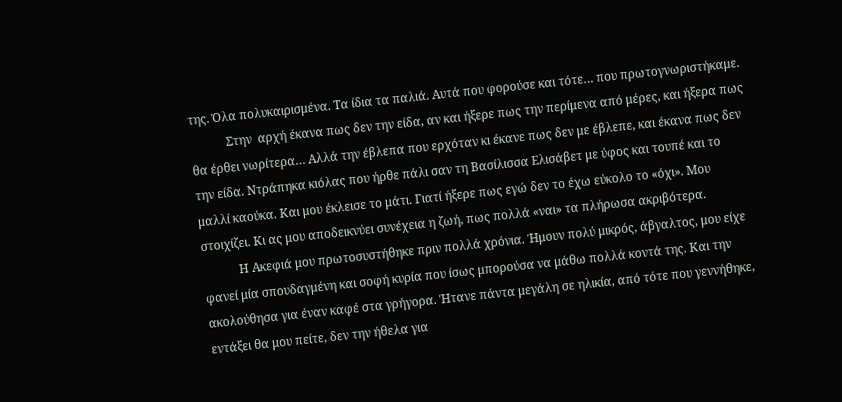της. Όλα πολυκαιρισμένα. Τα ίδια τα παλιά. Αυτά που φορούσε και τότε… που πρωτογνωριστήκαμε.
            Στην  αρχή έκανα πως δεν την είδα, αν και ήξερε πως την περίμενα από μέρες, και ήξερα πως θα έρθει νωρίτερα… Αλλά την έβλεπα που ερχόταν κι έκανε πως δεν με έβλεπε, και έκανα πως δεν την είδα. Ντράπηκα κιόλας που ήρθε πάλι σαν τη Βασίλισσα Ελισάβετ με ύφος και τουπέ και το μαλλί καούκα. Και μου έκλεισε το μάτι. Γιατί ήξερε πως εγώ δεν το έχω εύκολο το «όχι». Μου στοιχίζει. Κι ας μου αποδεικνύει συνέχεια η ζωή, πως πολλά «ναι» τα πλήρωσα ακριβότερα.
            Η Ακεφιά μου πρωτοσυστήθηκε πριν πολλά χρόνια. Ήμουν πολύ μικρός, άβγαλτος, μου είχε φανεί μία σπουδαγμένη και σοφή κυρία που ίσως μπορούσα να μάθω πολλά κοντά της. Και την ακολούθησα για έναν καφέ στα γρήγορα. Ήτανε πάντα μεγάλη σε ηλικία, από τότε που γεννήθηκε, εντάξει θα μου πείτε, δεν την ήθελα για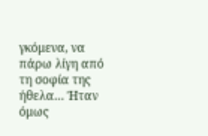γκόμενα, να πάρω λίγη από τη σοφία της ήθελα… Ήταν όμως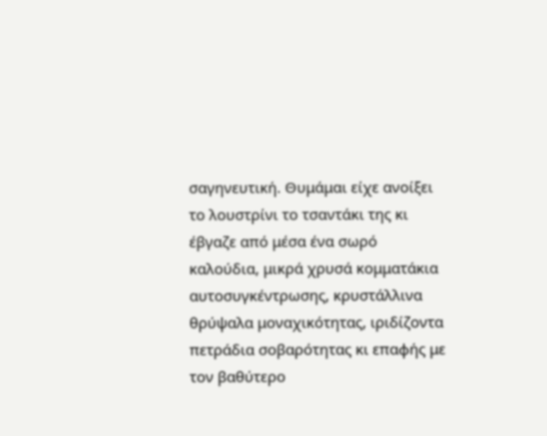σαγηνευτική. Θυμάμαι είχε ανοίξει το λουστρίνι το τσαντάκι της κι έβγαζε από μέσα ένα σωρό καλούδια, μικρά χρυσά κομματάκια αυτοσυγκέντρωσης, κρυστάλλινα θρύψαλα μοναχικότητας, ιριδίζοντα πετράδια σοβαρότητας κι επαφής με τον βαθύτερο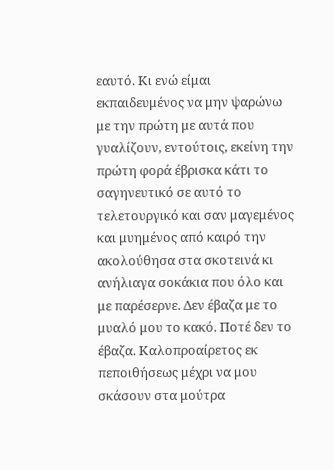εαυτό. Κι ενώ είμαι εκπαιδευμένος να μην ψαρώνω με την πρώτη με αυτά που γυαλίζουν, εντούτοις, εκείνη την πρώτη φορά έβρισκα κάτι το σαγηνευτικό σε αυτό το τελετουργικό και σαν μαγεμένος και μυημένος από καιρό την ακολούθησα στα σκοτεινά κι ανήλιαγα σοκάκια που όλο και με παρέσερνε. Δεν έβαζα με το μυαλό μου το κακό. Ποτέ δεν το έβαζα. Καλοπροαίρετος εκ πεποιθήσεως μέχρι να μου σκάσουν στα μούτρα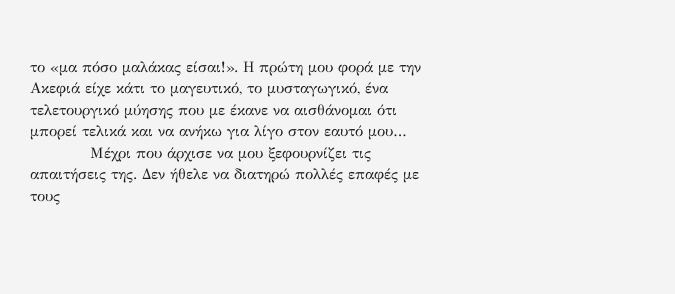το «μα πόσο μαλάκας είσαι!». Η πρώτη μου φορά με την Ακεφιά είχε κάτι το μαγευτικό, το μυσταγωγικό, ένα τελετουργικό μύησης που με έκανε να αισθάνομαι ότι μπορεί τελικά και να ανήκω για λίγο στον εαυτό μου…
            Μέχρι που άρχισε να μου ξεφουρνίζει τις απαιτήσεις της. Δεν ήθελε να διατηρώ πολλές επαφές με τους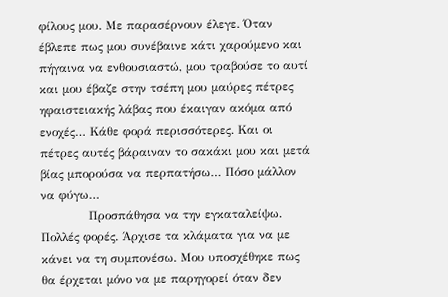φίλους μου. Με παρασέρνουν έλεγε. Όταν έβλεπε πως μου συνέβαινε κάτι χαρούμενο και πήγαινα να ενθουσιαστώ, μου τραβούσε το αυτί και μου έβαζε στην τσέπη μου μαύρες πέτρες ηφαιστειακής λάβας που έκαιγαν ακόμα από ενοχές… Κάθε φορά περισσότερες. Και οι πέτρες αυτές βάραιναν το σακάκι μου και μετά βίας μπορούσα να περπατήσω… Πόσο μάλλον να φύγω…
            Προσπάθησα να την εγκαταλείψω. Πολλές φορές. Άρχισε τα κλάματα για να με κάνει να τη συμπονέσω. Μου υποσχέθηκε πως θα έρχεται μόνο να με παρηγορεί όταν δεν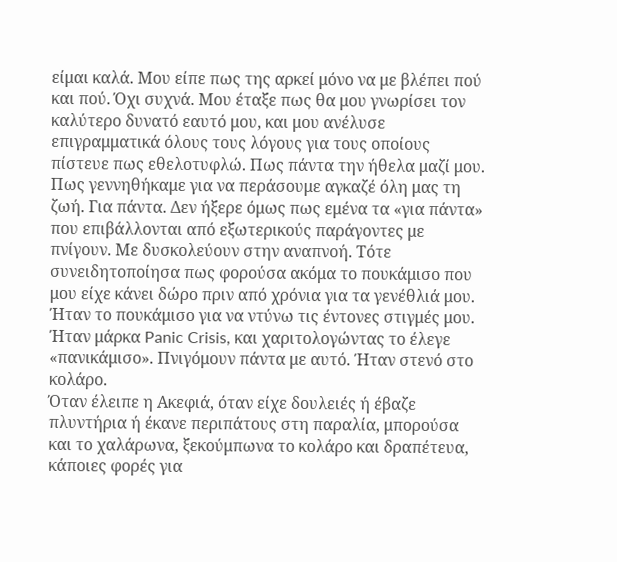είμαι καλά. Μου είπε πως της αρκεί μόνο να με βλέπει πού και πού. Όχι συχνά. Μου έταξε πως θα μου γνωρίσει τον καλύτερο δυνατό εαυτό μου, και μου ανέλυσε επιγραμματικά όλους τους λόγους για τους οποίους πίστευε πως εθελοτυφλώ. Πως πάντα την ήθελα μαζί μου. Πως γεννηθήκαμε για να περάσουμε αγκαζέ όλη μας τη ζωή. Για πάντα. Δεν ήξερε όμως πως εμένα τα «για πάντα» που επιβάλλονται από εξωτερικούς παράγοντες με πνίγουν. Με δυσκολεύουν στην αναπνοή. Τότε συνειδητοποίησα πως φορούσα ακόμα το πουκάμισο που μου είχε κάνει δώρο πριν από χρόνια για τα γενέθλιά μου. Ήταν το πουκάμισο για να ντύνω τις έντονες στιγμές μου.  Ήταν μάρκα Panic Crisis, και χαριτολογώντας το έλεγε «πανικάμισο». Πνιγόμουν πάντα με αυτό. Ήταν στενό στο κολάρο.
Όταν έλειπε η Ακεφιά, όταν είχε δουλειές ή έβαζε πλυντήρια ή έκανε περιπάτους στη παραλία, μπορούσα και το χαλάρωνα, ξεκούμπωνα το κολάρο και δραπέτευα, κάποιες φορές για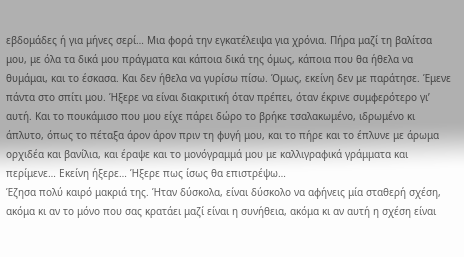εβδομάδες ή για μήνες σερί… Μια φορά την εγκατέλειψα για χρόνια. Πήρα μαζί τη βαλίτσα μου, με όλα τα δικά μου πράγματα και κάποια δικά της όμως, κάποια που θα ήθελα να θυμάμαι, και το έσκασα. Και δεν ήθελα να γυρίσω πίσω. Όμως, εκείνη δεν με παράτησε. Έμενε πάντα στο σπίτι μου. Ήξερε να είναι διακριτική όταν πρέπει, όταν έκρινε συμφερότερο γι’ αυτή. Και το πουκάμισο που μου είχε πάρει δώρο το βρήκε τσαλακωμένο, ιδρωμένο κι άπλυτο, όπως το πέταξα άρον άρον πριν τη φυγή μου, και το πήρε και το έπλυνε με άρωμα ορχιδέα και βανίλια, και έραψε και το μονόγραμμά μου με καλλιγραφικά γράμματα και περίμενε… Εκείνη ήξερε… Ήξερε πως ίσως θα επιστρέψω…
Έζησα πολύ καιρό μακριά της. Ήταν δύσκολα, είναι δύσκολο να αφήνεις μία σταθερή σχέση, ακόμα κι αν το μόνο που σας κρατάει μαζί είναι η συνήθεια, ακόμα κι αν αυτή η σχέση είναι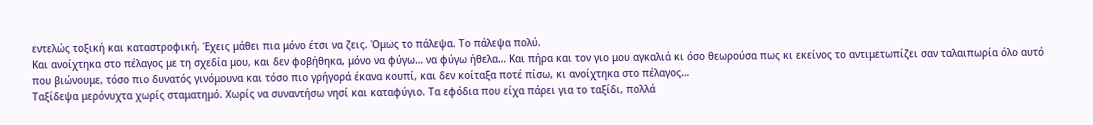εντελώς τοξική και καταστροφική. Έχεις μάθει πια μόνο έτσι να ζεις. Όμως το πάλεψα. Το πάλεψα πολύ.
Και ανοίχτηκα στο πέλαγος με τη σχεδία μου, και δεν φοβήθηκα, μόνο να φύγω… να φύγω ήθελα… Και πήρα και τον γιο μου αγκαλιά κι όσο θεωρούσα πως κι εκείνος το αντιμετωπίζει σαν ταλαιπωρία όλο αυτό που βιώνουμε, τόσο πιο δυνατός γινόμουνα και τόσο πιο γρήγορά έκανα κουπί, και δεν κοίταξα ποτέ πίσω, κι ανοίχτηκα στο πέλαγος…
Ταξίδεψα μερόνυχτα χωρίς σταματημό. Χωρίς να συναντήσω νησί και καταφύγιο. Τα εφόδια που είχα πάρει για το ταξίδι, πολλά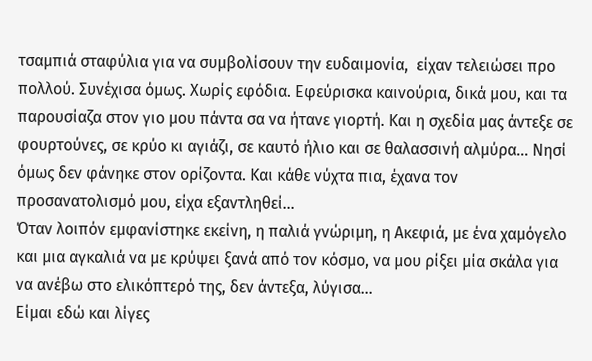τσαμπιά σταφύλια για να συμβολίσουν την ευδαιμονία,  είχαν τελειώσει προ πολλού. Συνέχισα όμως. Χωρίς εφόδια. Εφεύρισκα καινούρια, δικά μου, και τα παρουσίαζα στον γιο μου πάντα σα να ήτανε γιορτή. Και η σχεδία μας άντεξε σε φουρτούνες, σε κρύο κι αγιάζι, σε καυτό ήλιο και σε θαλασσινή αλμύρα… Νησί όμως δεν φάνηκε στον ορίζοντα. Και κάθε νύχτα πια, έχανα τον προσανατολισμό μου, είχα εξαντληθεί…
Όταν λοιπόν εμφανίστηκε εκείνη, η παλιά γνώριμη, η Ακεφιά, με ένα χαμόγελο και μια αγκαλιά να με κρύψει ξανά από τον κόσμο, να μου ρίξει μία σκάλα για να ανέβω στο ελικόπτερό της, δεν άντεξα, λύγισα…
Είμαι εδώ και λίγες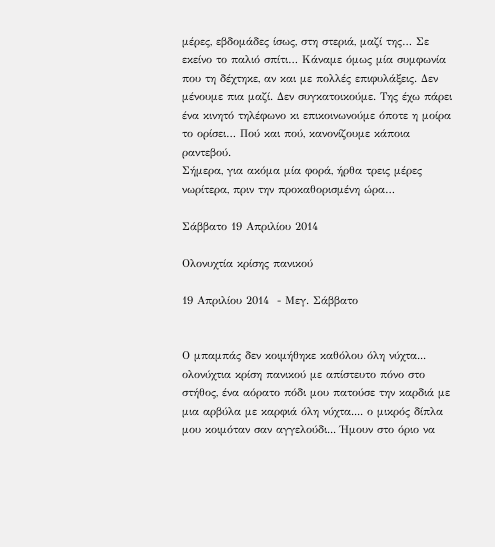μέρες, εβδομάδες ίσως, στη στεριά, μαζί της… Σε εκείνο το παλιό σπίτι… Κάναμε όμως μία συμφωνία που τη δέχτηκε, αν και με πολλές επιφυλάξεις. Δεν μένουμε πια μαζί. Δεν συγκατοικούμε. Της έχω πάρει ένα κινητό τηλέφωνο κι επικοινωνούμε όποτε η μοίρα το ορίσει… Πού και πού, κανονίζουμε κάποια ραντεβού.
Σήμερα, για ακόμα μία φορά, ήρθα τρεις μέρες νωρίτερα, πριν την προκαθορισμένη ώρα…

Σάββατο 19 Απριλίου 2014

Ολονυχτία κρίσης πανικού

19 Απριλίου 2014  - Μεγ. Σάββατο


Ο μπαμπάς δεν κοιμήθηκε καθόλου όλη νύχτα... ολονύχτια κρίση πανικού με απίστευτο πόνο στο στήθος, ένα αόρατο πόδι μου πατούσε την καρδιά με μια αρβύλα με καρφιά όλη νύχτα.... ο μικρός δίπλα μου κοιμόταν σαν αγγελούδι... Ήμουν στο όριο να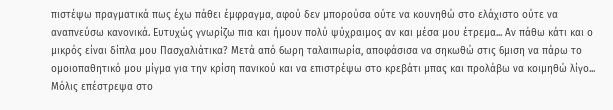πιστέψω πραγματικά πως έχω πάθει έμφραγμα, αφού δεν μπορούσα ούτε να κουνηθώ στο ελάχιστο ούτε να αναπνεύσω κανονικά. Ευτυχώς γνωρίζω πια και ήμουν πολύ ψύχραιμος αν και μέσα μου έτρεμα... Αν πάθω κάτι και ο μικρός είναι δίπλα μου Πασχαλιάτικα? Μετά από 6ωρη ταλαιπωρία, αποφάσισα να σηκωθώ στις 6μιση να πάρω το ομοιοπαθητικό μου μίγμα για την κρίση πανικού και να επιστρέψω στο κρεβάτι μπας και προλάβω να κοιμηθώ λίγο... Μόλις επέστρεψα στο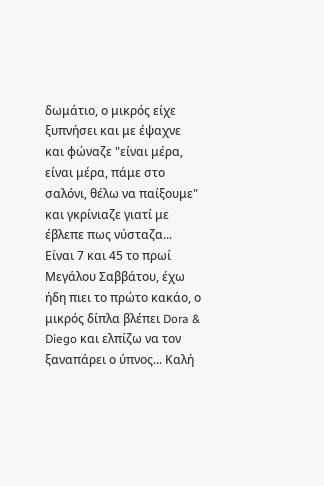δωμάτιο, ο μικρός είχε ξυπνήσει και με έψαχνε και φώναζε "είναι μέρα, είναι μέρα, πάμε στο σαλόνι, θέλω να παίξουμε" και γκρίνιαζε γιατί με έβλεπε πως νύσταζα... Είναι 7 και 45 το πρωί Μεγάλου Σαββάτου, έχω ήδη πιει το πρώτο κακάο, ο μικρός δίπλα βλέπει Dora & Diego και ελπίζω να τον ξαναπάρει ο ύπνος... Καλή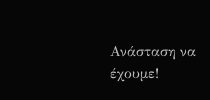Ανάσταση να έχουμε!